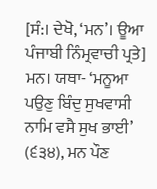[ਸੰ:। ਦੇਖੋ, ‘ਮਨ’। ਊਆ ਪੰਜਾਬੀ ਨਿੰਮ੍ਰਵਾਚੀ ਪ੍ਰਤੇ] ਮਨ। ਯਥਾ- ‘ਮਨੂਆ ਪਉਣੁ ਬਿੰਦੁ ਸੁਖਵਾਸੀ ਨਾਮਿ ਵਸੈ ਸੁਖ ਭਾਈ’ (੬੩੪), ਮਨ ਪੌਣ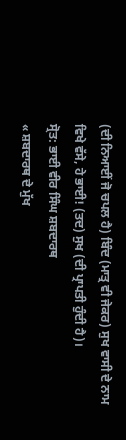(ਦੀ ਨਿਆਈਂ ਜੋ ਚਪਲ ਹੈ) ਬਿੰਦ (ਮਾਤ੍ਰ ਵੀ ਜੇਕਰ) ਸੁਖ ਵਾਸੀ ਦੇ ਨਾਮ ਵਿਖੇ ਵੱਸੇ, ਹੇ ਭਾਈ! (ਤਦ) ਸੁਖ (ਦੀ ਪ੍ਰਾਪਤੀ ਹੁੰਦੀ ਹੈ)।
ਸ੍ਰੋਤ: ਭਾਈ ਵੀਰ ਸਿੰਘ ਸ਼ਬਦਾਰਥ
« ਸ਼ਬਦਾਰਥ ਦੇ ਮੁੱਖ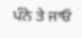ਪੰਨੇ ਤੇ ਜਾਓ